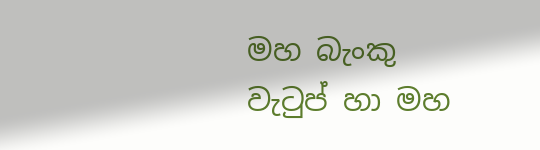මහ බැංකු වැටුප් හා මහ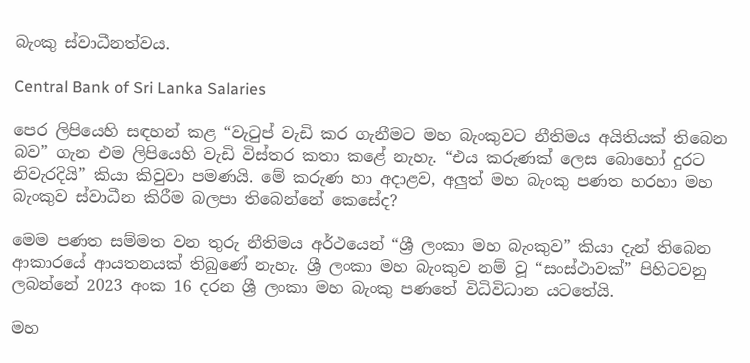බැංකු ස්වාධීනත්වය.

Central Bank of Sri Lanka Salaries

පෙර ලිපියෙහි සඳහන් කළ “වැටුප් වැඩි කර ගැනීමට මහ බැංකුවට නීතිමය අයිතියක් තිබෙන බව” ගැන එම ලිපියෙහි වැඩි විස්තර කතා කළේ නැහැ. “එය කරුණක් ලෙස බොහෝ දුරට නිවැරදියි” කියා කිවුවා පමණයි. මේ කරුණ හා අදාළව, අලුත් මහ බැංකු පණත හරහා මහ බැංකුව ස්වාධීන කිරීම බලපා තිබෙන්නේ කෙසේද?

මෙම පණත සම්මත වන තුරු නීතිමය අර්ථයෙන් “ශ්‍රී ලංකා මහ බැංකුව” කියා දැන් තිබෙන ආකාරයේ ආයතනයක් තිබුණේ නැහැ. ශ්‍රී ලංකා මහ බැංකුව නම් වූ “සංස්ථාවක්” පිහිටවනු ලබන්නේ 2023 අංක 16 දරන ශ්‍රී ලංකා මහ බැංකු පණතේ විධිවිධාන යටතේයි.

මහ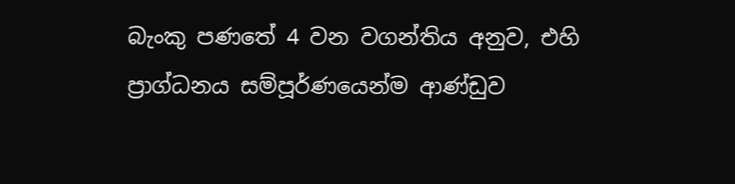බැංකු පණතේ 4 වන වගන්තිය අනුව, එහි ප්‍රාග්ධනය සම්පූර්ණයෙන්ම ආණ්ඩුව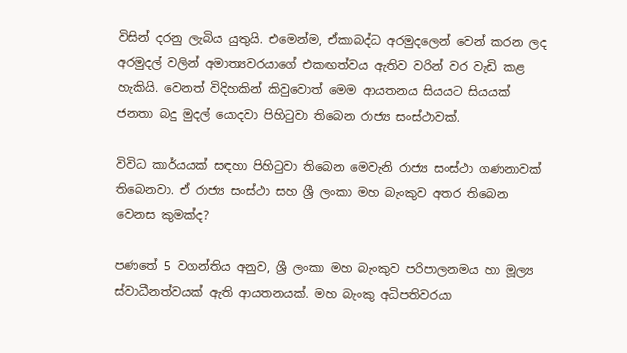විසින් දරනු ලැබිය යුතුයි. එමෙන්ම, ඒකාබද්ධ අරමුදලෙන් වෙන් කරන ලද අරමුදල් වලින් අමාත්‍යවරයාගේ එකඟත්වය ඇතිව වරින් වර වැඩි කළ හැකියි. වෙනත් විදිහකින් කිවුවොත් මෙම ආයතනය සියයට සියයක් ජනතා බදු මුදල් යොදවා පිහිටුවා තිබෙන රාජ්‍ය සංස්ථාවක්.

විවිධ කාර්යයක් සඳහා පිහිටුවා තිබෙන මෙවැනි රාජ්‍ය සංස්ථා ගණනාවක් තිබෙනවා. ඒ රාජ්‍ය සංස්ථා සහ ශ්‍රී ලංකා මහ බැංකුව අතර තිබෙන වෙනස කුමක්ද?

පණතේ 5 වගන්තිය අනුව, ශ්‍රී ලංකා මහ බැංකුව පරිපාලනමය හා මූල්‍ය ස්වාධීනත්වයක් ඇති ආයතනයක්. මහ බැංකු අධිපතිවරයා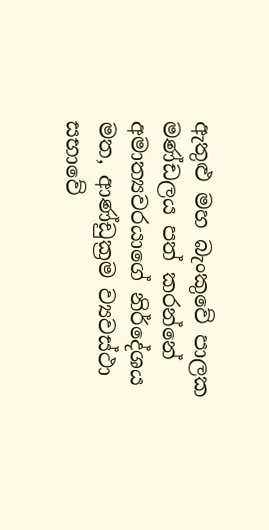ඇතුළු මහ බැංකුවේ පාලක මණ්ඩලය පත් කරන්නේ අමාත්‍යවරයාගේ නිර්දේශය මත, ආණ්ඩුක්‍රම ව්‍යවස්ථා සභාවේ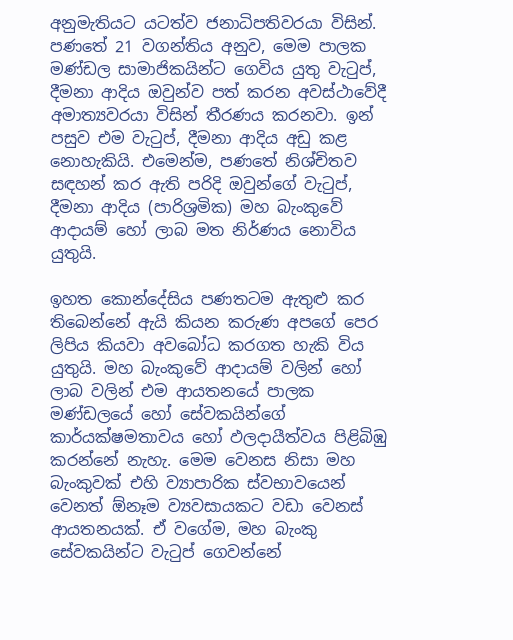අනුමැතියට යටත්ව ජනාධිපතිවරයා විසින්. පණතේ 21 වගන්තිය අනුව, මෙම පාලක මණ්ඩල සාමාජිකයින්ට ගෙවිය යුතු වැටුප්, දීමනා ආදිය ඔවුන්ව පත් කරන අවස්ථාවේදී අමාත්‍යවරයා විසින් තීරණය කරනවා. ඉන් පසුව එම වැටුප්, දීමනා ආදිය අඩු කළ නොහැකියි. එමෙන්ම, පණතේ නිශ්චිතව සඳහන් කර ඇති පරිදි ඔවුන්ගේ වැටුප්, දීමනා ආදිය (පාරිශ්‍රමික) මහ බැංකුවේ ආදායම් හෝ ලාබ මත නිර්ණය නොවිය යුතුයි.

ඉහත කොන්දේසිය පණතටම ඇතුළු කර තිබෙන්නේ ඇයි කියන කරුණ අපගේ පෙර ලිපිය කියවා අවබෝධ කරගත හැකි විය යුතුයි. මහ බැංකුවේ ආදායම් වලින් හෝ ලාබ වලින් එම ආයතනයේ පාලක මණ්ඩලයේ හෝ සේවකයින්ගේ කාර්යක්ෂමතාවය හෝ ඵලදායීත්වය පිළිබිඹු කරන්නේ නැහැ. මෙම වෙනස නිසා මහ බැංකුවක් එහි ව්‍යාපාරික ස්වභාවයෙන් වෙනත් ඕනෑම ව්‍යවසායකට වඩා වෙනස් ආයතනයක්. ඒ වගේම, මහ බැංකු සේවකයින්ට වැටුප් ගෙවන්නේ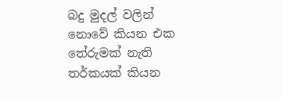බදු මුදල් වලින් නොවේ කියන එක තේරුමක් නැති තර්කයක් කියන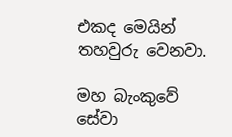එකද මෙයින් තහවුරු වෙනවා.

මහ බැංකුවේ සේවා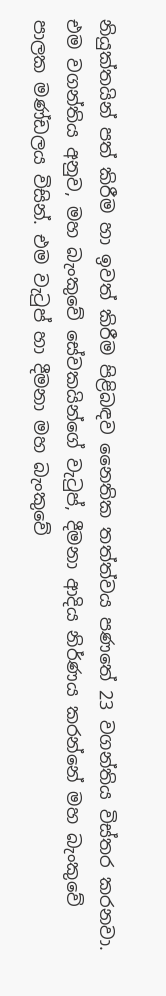නියුක්තයින් පත් කිරීම හා ඉවත් කිරීම පිළිබඳව නෛතික තත්ත්වය පණතේ 23 වගන්තිය විස්තර කරනවා. එම වගන්තිය අනුව, මහ බැංකුවේ සේවකයින්ගේ වැටුප්, දීමනා ආදිය නිර්ණය කරන්නේ මහ බැංකුවේ පාලක මණ්ඩලය විසින්. එම වැටුප් හා දීමනා මහ බැංකුවේ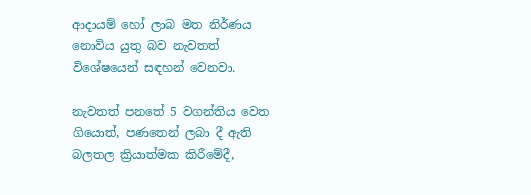ආදායම් හෝ ලාබ මත නිර්ණය නොවිය යුතු බව නැවතත් විශේෂයෙන් සඳහන් වෙනවා.

නැවතත් පනතේ 5 වගන්තිය වෙත ගියොත්, පණතෙන් ලබා දී ඇති බලතල ක්‍රියාත්මක කිරීමේදී,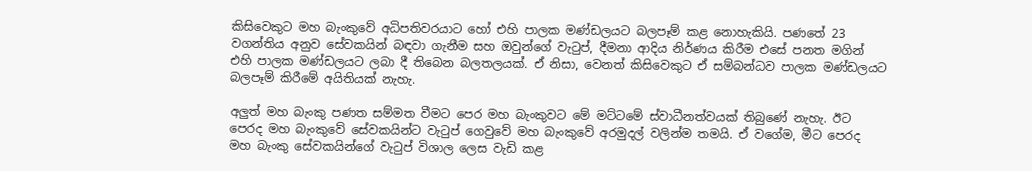කිසිවෙකුට මහ බැංකුවේ අධිපතිවරයාට හෝ එහි පාලක මණ්ඩලයට බලපෑම් කළ නොහැකියි. පණතේ 23 වගන්තිය අනුව සේවකයින් බඳවා ගැනීම සහ ඔවුන්ගේ වැටුප්, දීමනා ආදිය නිර්ණය කිරීම එසේ පනත මගින් එහි පාලක මණ්ඩලයට ලබා දී තිබෙන බලතලයක්. ඒ නිසා, වෙනත් කිසිවෙකුට ඒ සම්බන්ධව පාලක මණ්ඩලයට බලපෑම් කිරීමේ අයිතියක් නැහැ.

අලුත් මහ බැංකු පණත සම්මත වීමට පෙර මහ බැංකුවට මේ මට්ටමේ ස්වාධීනත්වයක් තිබුණේ නැහැ. ඊට පෙරද මහ බැංකුවේ සේවකයින්ට වැටුප් ගෙවුවේ මහ බැංකුවේ අරමුදල් වලින්ම තමයි. ඒ වගේම, මීට පෙරද මහ බැංකු සේවකයින්ගේ වැටුප් විශාල ලෙස වැඩි කළ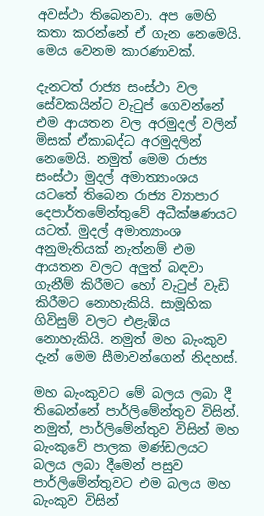අවස්ථා තිබෙනවා. අප මෙහි කතා කරන්නේ ඒ ගැන නෙමෙයි. මෙය වෙනම කාරණාවක්.

දැනටත් රාජ්‍ය සංස්ථා වල සේවකයින්ට වැටුප් ගෙවන්නේ එම ආයතන වල අරමුදල් වලින් මිසක් ඒකාබද්ධ අරමුදලින් නෙමෙයි. නමුත් මෙම රාජ්‍ය සංස්ථා මුදල් අමාත්‍යාංශය යටතේ තිබෙන රාජ්‍ය ව්‍යාපාර දෙපාර්තමේන්තුවේ අධීක්ෂණයට යටත්. මුදල් අමාත්‍යාංශ අනුමැතියක් නැත්නම් එම ආයතන වලට අලුත් බඳවා ගැනීම් කිරීමට හෝ වැටුප් වැඩි කිරීමට නොහැකියි. සාමූහික ගිවිසුම් වලට එළැඹිය නොහැකියි. නමුත් මහ බැංකුව දැන් මෙම සීමාවන්ගෙන් නිදහස්.

මහ බැංකුවට මේ බලය ලබා දී තිබෙන්නේ පාර්ලිමේන්තුව විසින්. නමුත්, පාර්ලිමේන්තුව විසින් මහ බැංකුවේ පාලක මණ්ඩලයට බලය ලබා දීමෙන් පසුව පාර්ලිමේන්තුවට එම බලය මහ බැංකුව විසින්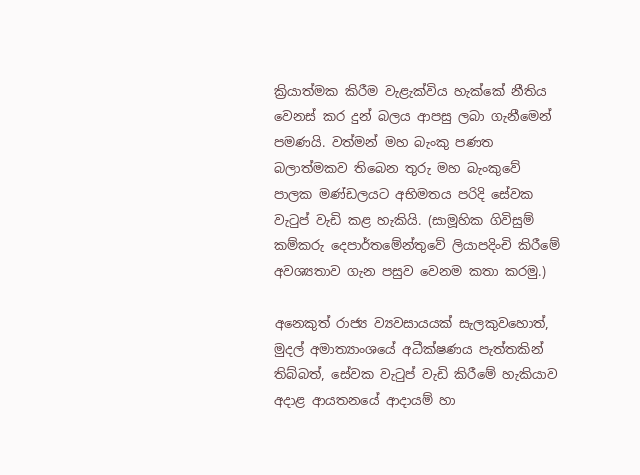ක්‍රියාත්මක කිරීම වැළැක්විය හැක්කේ නීතිය වෙනස් කර දුන් බලය ආපසු ලබා ගැනීමෙන් පමණයි. වත්මන් මහ බැංකු පණත බලාත්මකව තිබෙන තුරු මහ බැංකුවේ පාලක මණ්ඩලයට අභිමතය පරිදි සේවක වැටුප් වැඩි කළ හැකියි. (සාමූහික ගිවිසුම් කම්කරු දෙපාර්තමේන්තුවේ ලියාපදිංචි කිරීමේ අවශ්‍යතාව ගැන පසුව වෙනම කතා කරමු.)

අනෙකුත් රාජ්‍ය ව්‍යවසායයක් සැලකුවහොත්, මුදල් අමාත්‍යාංශයේ අධීක්ෂණය පැත්තකින් තිබ්බත්, සේවක වැටුප් වැඩි කිරීමේ හැකියාව අදාළ ආයතනයේ ආදායම් හා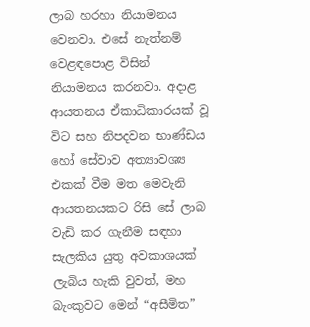ලාබ හරහා නියාමනය වෙනවා. එසේ නැත්නම් වෙළඳපොළ විසින් නියාමනය කරනවා. අදාළ ආයතනය ඒකාධිකාරයක් වූ විට සහ නිපදවන භාණ්ඩය හෝ සේවාව අත්‍යාවශ්‍ය එකක් වීම මත මෙවැනි ආයතනයකට රිසි සේ ලාබ වැඩි කර ගැනීම සඳහා සැලකිය යුතු අවකාශයක් ලැබිය හැකි වුවත්, මහ බැංකුවට මෙන් “අසීමිත”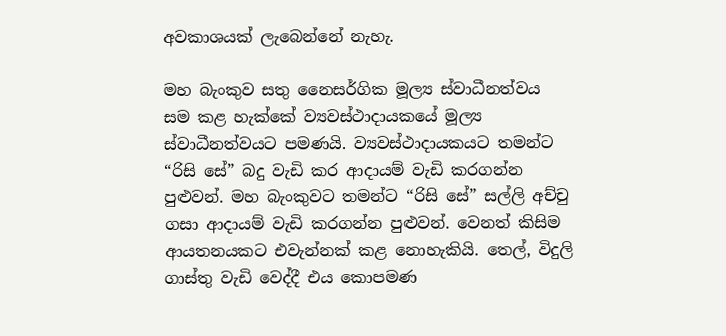අවකාශයක් ලැබෙන්නේ නැහැ.

මහ බැංකුව සතු නෛසර්ගික මූල්‍ය ස්වාධීනත්වය සම කළ හැක්කේ ව්‍යවස්ථාදායකයේ මූල්‍ය ස්වාධීනත්වයට පමණයි. ව්‍යවස්ථාදායකයට තමන්ට “රිසි සේ” බදු වැඩි කර ආදායම් වැඩි කරගන්න පුළුවන්. මහ බැංකුවට තමන්ට “රිසි සේ” සල්ලි අච්චු ගසා ආදායම් වැඩි කරගන්න පුළුවන්. වෙනත් කිසිම ආයතනයකට එවැන්නක් කළ නොහැකියි. තෙල්, විදුලි ගාස්තු වැඩි වෙද්දී එය කොපමණ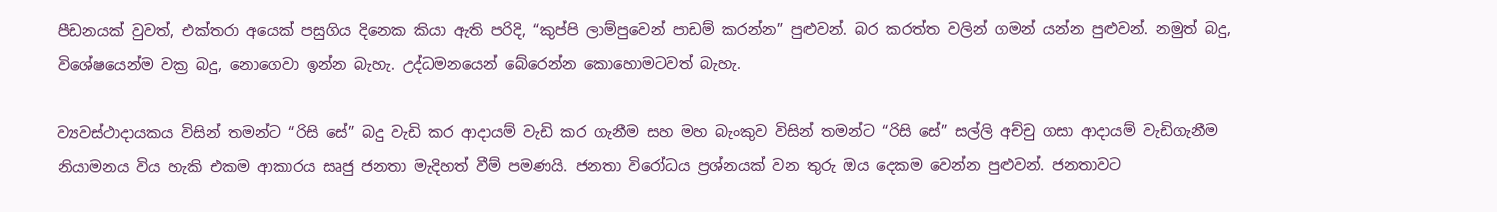පීඩනයක් වුවත්, එක්තරා අයෙක් පසුගිය දිනෙක කියා ඇති පරිදි, “කුප්පි ලාම්පුවෙන් පාඩම් කරන්න” පුළුවන්. බර කරත්ත වලින් ගමන් යන්න පුළුවන්. නමුත් බදු, විශේෂයෙන්ම වක්‍ර බදු, නොගෙවා ඉන්න බැහැ. උද්ධමනයෙන් බේරෙන්න කොහොමටවත් බැහැ.

ව්‍යවස්ථාදායකය විසින් තමන්ට “රිසි සේ” බදු වැඩි කර ආදායම් වැඩි කර ගැනීම සහ මහ බැංකුව විසින් තමන්ට “රිසි සේ” සල්ලි අච්චු ගසා ආදායම් වැඩිගැනීම නියාමනය විය හැකි එකම ආකාරය සෘජු ජනතා මැදිහත් වීම් පමණයි. ජනතා විරෝධය ප්‍රශ්නයක් වන තුරු ඔය දෙකම වෙන්න පුළුවන්. ජනතාවට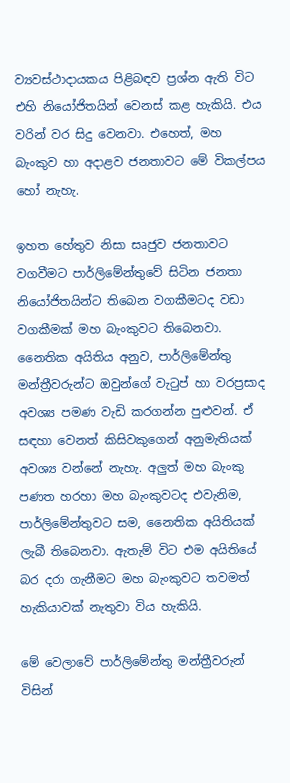ව්‍යවස්ථාදායකය පිළිබඳව ප්‍රශ්න ඇති විට එහි නියෝජිතයින් වෙනස් කළ හැකියි. එය වරින් වර සිදු වෙනවා. එහෙත්, මහ බැංකුව හා අදාළව ජනතාවට මේ විකල්පය හෝ නැහැ.

ඉහත හේතුව නිසා සෘජුව ජනතාවට වගවීමට පාර්ලිමේන්තුවේ සිටින ජනතා නියෝජිතයින්ට තිබෙන වගකීමටද වඩා වගකීමක් මහ බැංකුවට තිබෙනවා. නෛතික අයිතිය අනුව, පාර්ලිමේන්තු මන්ත්‍රීවරුන්ට ඔවුන්ගේ වැටුප් හා වරප්‍රසාද අවශ්‍ය පමණ වැඩි කරගන්න පුළුවන්. ඒ සඳහා වෙනත් කිසිවකුගෙන් අනුමැතියක් අවශ්‍ය වන්නේ නැහැ. අලුත් මහ බැංකු පණත හරහා මහ බැංකුවටද එවැනිම, පාර්ලිමේන්තුවට සම, නෛතික අයිතියක් ලැබී තිබෙනවා. ඇතැම් විට එම අයිතියේ බර දරා ගැනීමට මහ බැංකුවට තවමත් හැකියාවක් නැතුවා විය හැකියි.

මේ වෙලාවේ පාර්ලිමේන්තු මන්ත්‍රීවරුන් විසින්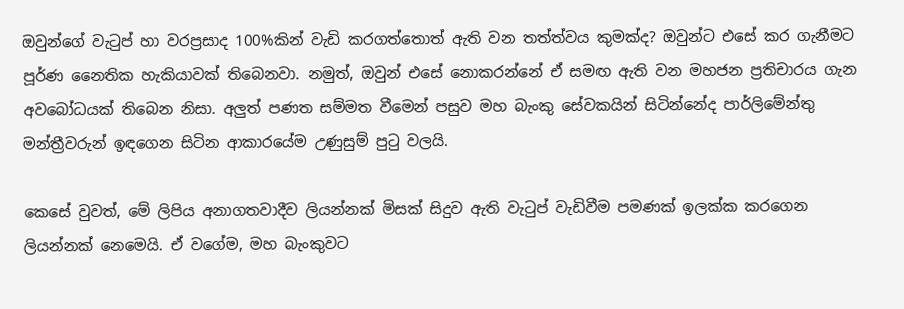ඔවුන්ගේ වැටුප් හා වරප්‍රසාද 100%කින් වැඩි කරගත්තොත් ඇති වන තත්ත්වය කුමක්ද? ඔවුන්ට එසේ කර ගැනීමට පූර්ණ නෛතික හැකියාවක් තිබෙනවා. නමුත්, ඔවුන් එසේ නොකරන්නේ ඒ සමඟ ඇති වන මහජන ප්‍රතිචාරය ගැන අවබෝධයක් තිබෙන නිසා. අලුත් පණත සම්මත වීමෙන් පසුව මහ බැංකු සේවකයින් සිටින්නේද පාර්ලිමේන්තු මන්ත්‍රීවරුන් ඉඳගෙන සිටින ආකාරයේම උණුසුම් පුටු වලයි.

කෙසේ වුවත්, මේ ලිපිය අනාගතවාදීව ලියන්නක් මිසක් සිදුව ඇති වැටුප් වැඩිවීම පමණක් ඉලක්ක කරගෙන ලියන්නක් නෙමෙයි. ඒ වගේම, මහ බැංකුවට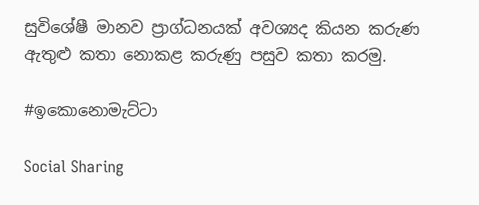සුවිශේෂී මානව ප්‍රාග්ධනයක් අවශ්‍යද කියන කරුණ ඇතුළු කතා නොකළ කරුණු පසුව කතා කරමු.

#ඉකොනොමැට්ටා

Social Sharing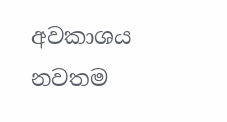අවකාශය නවතම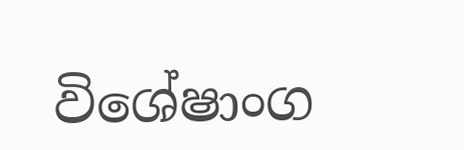විශේෂාංග